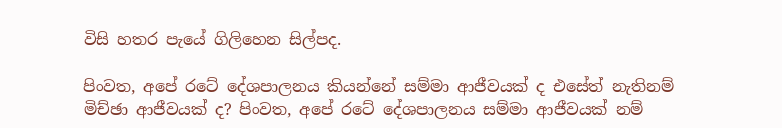විසි හතර පැයේ ගිලිහෙන සිල්පද.

පිංවත, අපේ රටේ දේශපාලනය කියන්නේ සම්මා ආජීවයක් ද එසේත් නැතිනම් මිච්ඡා ආජීවයක් ද? පිංවත, අපේ රටේ දේශපාලනය සම්මා ආජීවයක් නම්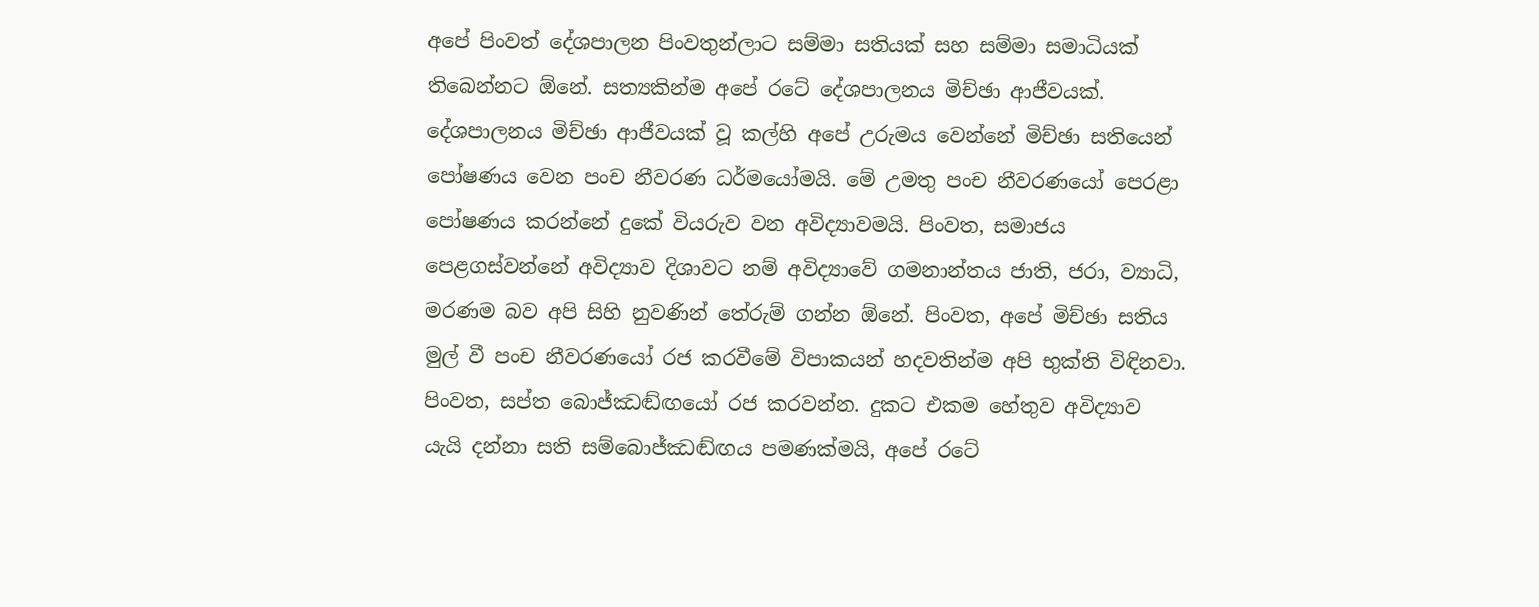අපේ පිංවත් දේශපාලන පිංවතුන්ලාට සම්මා සතියක් සහ සම්මා සමාධියක් තිබෙන්නට ඕනේ. සත්‍යකින්ම අපේ රටේ දේශපාලනය මිච්ඡා ආජීවයක්. දේශපාලනය මිච්ඡා ආජීවයක් වූ කල්හි අපේ උරුමය වෙන්නේ මිච්ඡා සතියෙන් පෝෂණය වෙන පංච නීවරණ ධර්මයෝමයි. මේ උමතු පංච නීවරණයෝ පෙරළා පෝෂණය කරන්නේ දුකේ වියරුව වන අවිද්‍යාවමයි. පිංවත, සමාජය පෙළගස්වන්නේ අවිද්‍යාව දිශාවට නම් අවිද්‍යාවේ ගමනාන්තය ජාති, ජරා, ව්‍යාධි, මරණම බව අපි සිහි නුවණින් තේරුම් ගන්න ඕනේ. පිංවත, අපේ මිච්ඡා සතිය මුල් වී පංච නීවරණයෝ රජ කරවීමේ විපාකයන් හදවතින්ම අපි භුක්ති විඳිනවා. පිංවත, සප්ත බොජ්ඣඬ්ඟයෝ රජ කරවන්න. දුකට එකම හේතුව අවිද්‍යාව යැයි දන්නා සති සම්බොජ්ඣඬ්ඟය පමණක්මයි, අපේ රටේ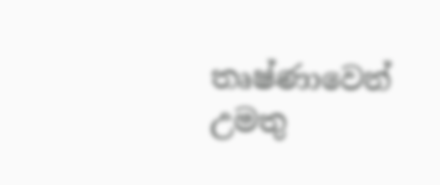තෘෂ්ණාවෙන් උමතු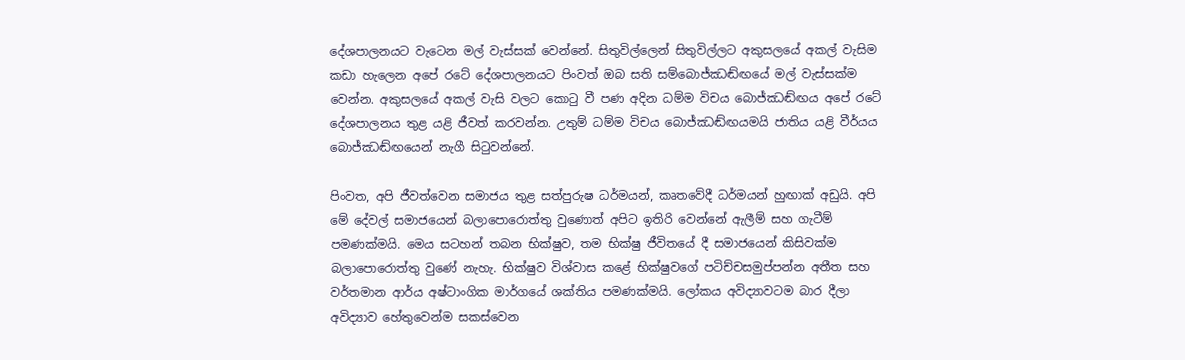දේශපාලනයට වැටෙන මල් වැස්සක් වෙන්නේ. සිතුවිල්ලෙන් සිතුවිල්ලට අකුසලයේ අකල් වැසිම කඩා හැලෙන අපේ රටේ දේශපාලනයට පිංවත් ඔබ සති සම්බොජ්ඣඬ්ඟයේ මල් වැස්සක්ම වෙන්න. අකුසලයේ අකල් වැසි වලට කොටු වී පණ අදින ධම්ම විචය බොජ්ඣඬ්ඟය අපේ රටේ දේශපාලනය තුළ යළි ජීවත් කරවන්න. උතුම් ධම්ම විචය බොජ්ඣඬ්ඟයමයි ජාතිය යළි වීර්යය බොජ්ඣඬ්ඟයෙන් නැගී සිටුවන්නේ.

පිංවත, අපි ජීවත්වෙන සමාජය තුළ සත්පුරුෂ ධර්මයන්, කෘතවේදී ධර්මයන් හුඟාක් අඩුයි. අපි මේ දේවල් සමාජයෙන් බලාපොරොත්තු වුණොත් අපිට ඉතිරි වෙන්නේ ඇලීම් සහ ගැටීම් පමණක්මයි. මෙය සටහන් තබන භික්ෂුව, තම භික්ෂු ජීවිතයේ දී සමාජයෙන් කිසිවක්ම බලාපොරොත්තු වුණේ නැහැ. භික්ෂුව විශ්වාස කළේ භික්ෂුවගේ පටිච්චසමුප්පන්න අතීත සහ වර්තමාන ආර්ය අෂ්ටාංගික මාර්ගයේ ශක්තිය පමණක්මයි. ලෝකය අවිද්‍යාවටම බාර දීලා අවිද්‍යාව හේතුවෙන්ම සකස්වෙන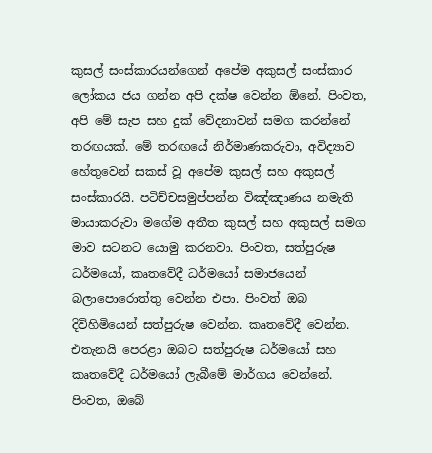කුසල් සංස්කාරයන්ගෙන් අපේම අකුසල් සංස්කාර ලෝකය ජය ගන්න අපි දක්ෂ වෙන්න ඕනේ. පිංවත, අපි මේ සැප සහ දුක් වේදනාවන් සමග කරන්නේ තරඟයක්. මේ තරඟයේ නිර්මාණකරුවා, අවිද්‍යාව හේතුවෙන් සකස් වූ අපේම කුසල් සහ අකුසල් සංස්කාරයි. පටිච්චසමුප්පන්න විඤ්ඤාණය නමැති මායාකරුවා මගේම අතීත කුසල් සහ අකුසල් සමග මාව සටනට යොමු කරනවා. පිංවත, සත්පුරුෂ ධර්මයෝ, කෘතවේදී ධර්මයෝ සමාජයෙන් බලාපොරොත්තු වෙන්න එපා. පිංවත් ඔබ දිවිහිමියෙන් සත්පුරුෂ වෙන්න. කෘතවේදී වෙන්න. එතැනයි පෙරළා ඔබට සත්පුරුෂ ධර්මයෝ සහ කෘතවේදී ධර්මයෝ ලැබීමේ මාර්ගය වෙන්නේ. පිංවත, ඔබේ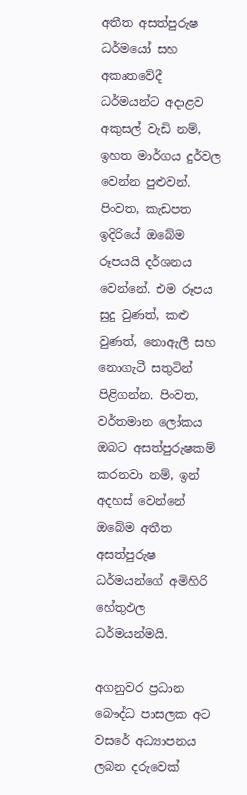අතීත අසත්පුරුෂ ධර්මයෝ සහ අකෘතවේදී ධර්මයන්ට අදාළව අකුසල් වැඩි නම්, ඉහත මාර්ගය දුර්වල වෙන්න පුළුවන්. පිංවත, කැඩපත ඉදිරියේ ඔබේම රූපයයි දර්ශනය වෙන්නේ. එම රූපය සුදු වුණත්, කළු වුණත්, නොඇලී සහ නොගැටී සතුටින් පිළිගන්න. පිංවත, වර්තමාන ලෝකය ඔබට අසත්පුරුෂකම් කරනවා නම්, ඉන් අදහස් වෙන්නේ ඔබේම අතීත අසත්පුරුෂ ධර්මයන්ගේ අමිහිරි හේතුඵල ධර්මයන්මයි.

අගනුවර ප්‍රධාන බෞද්ධ පාසලක අට වසරේ අධ්‍යාපනය ලබන දරුවෙක්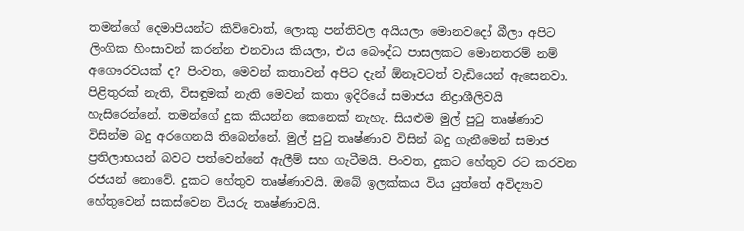තමන්ගේ දෙමාපියන්ට කිව්වොත්, ලොකු පන්තිවල අයියලා මොනවදෝ බීලා අපිට ලිංගික හිංසාවන් කරන්න එනවාය කියලා, එය බෞද්ධ පාසලකට මොනතරම් නම් අගෞරවයක් ද? පිංවත, මෙවන් කතාවන් අපිට දැන් ඕනෑවටත් වැඩියෙන් ඇසෙනවා. පිළිතුරක් නැති, විසඳුමක් නැති මෙවන් කතා ඉදිරියේ සමාජය නිද්‍රාශීලිවයි හැසිරෙන්නේ. තමන්ගේ දුක කියන්න කෙනෙක් නැහැ. සියළුම මුල් පුටු තෘෂ්ණාව විසින්ම බදු අරගෙනයි තිබෙන්නේ. මුල් පුටු තෘෂ්ණාව විසින් බදු ගැනීමෙන් සමාජ ප්‍රතිලාභයන් බවට පත්වෙන්නේ ඇලීම් සහ ගැටීමයි. පිංවත, දුකට හේතුව රට කරවන රජයන් නොවේ. දුකට හේතුව තෘෂ්ණාවයි. ඔබේ ඉලක්කය විය යුත්තේ අවිද්‍යාව හේතුවෙන් සකස්වෙන වියරු තෘෂ්ණාවයි.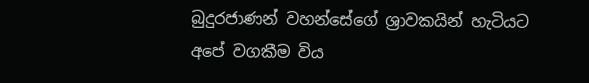බුදුරජාණන් වහන්සේගේ ශ්‍රාවකයින් හැටියට අපේ වගකීම විය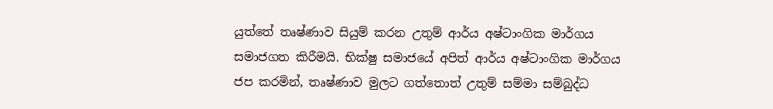යුත්තේ තෘෂ්ණාව සියුම් කරන උතුම් ආර්ය අෂ්ටාංගික මාර්ගය සමාජගත කිරීමයි. භික්ෂු සමාජයේ අපිත් ආර්ය අෂ්ටාංගික මාර්ගය ජප කරමින්, තෘෂ්ණාව මුලට ගත්තොත් උතුම් සම්මා සම්බුද්ධ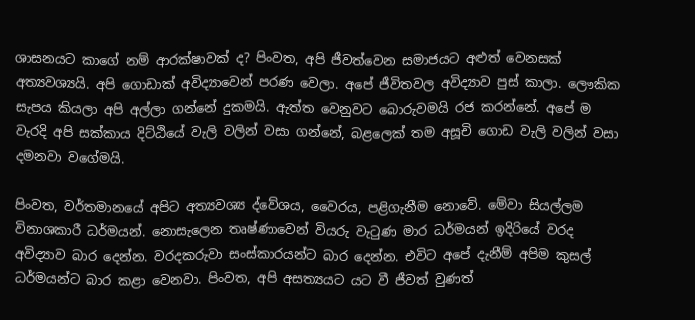ශාසනයට කාගේ නම් ආරක්ෂාවක් ද? පිංවත, අපි ජීවත්වෙන සමාජයට අළුත් වෙනසක් අත්‍යවශ්‍යයි. අපි ගොඩාක් අවිද්‍යාවෙන් පරණ වෙලා. අපේ ජීවිතවල අවිද්‍යාව පුස් කාලා. ලෞකික සැපය කියලා අපි අල්ලා ගන්නේ දුකමයි. ඇත්ත වෙනුවට බොරුවමයි රජ කරන්නේ. අපේ ම වැරදි අපි සක්කාය දිට්ඨියේ වැලි වලින් වසා ගන්නේ, බළලෙක් තම අසූචි ගොඩ වැලි වලින් වසා දමනවා වගේමයි.

පිංවත, වර්තමානයේ අපිට අත්‍යවශ්‍ය ද්වේශය, වෛරය, පළිගැනීම නොවේ. මේවා සියල්ලම විනාශකාරී ධර්මයන්. නොසැලෙන තෘෂ්ණාවෙන් වියරු වැටුණ මාර ධර්මයන් ඉදිරියේ වරද අවිද්‍යාව බාර දෙන්න. වරදකරුවා සංස්කාරයන්ට බාර දෙන්න. එවිට අපේ දැනීම් අපිම කුසල් ධර්මයන්ට බාර කළා වෙනවා. පිංවත, අපි අසත්‍යයට යට වී ජීවත් වුණත්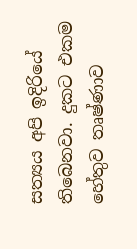සත්‍යය අපි ඉදිරියේ තිබෙනවා. දුකට එකම හේතුව තෘෂ්ණාව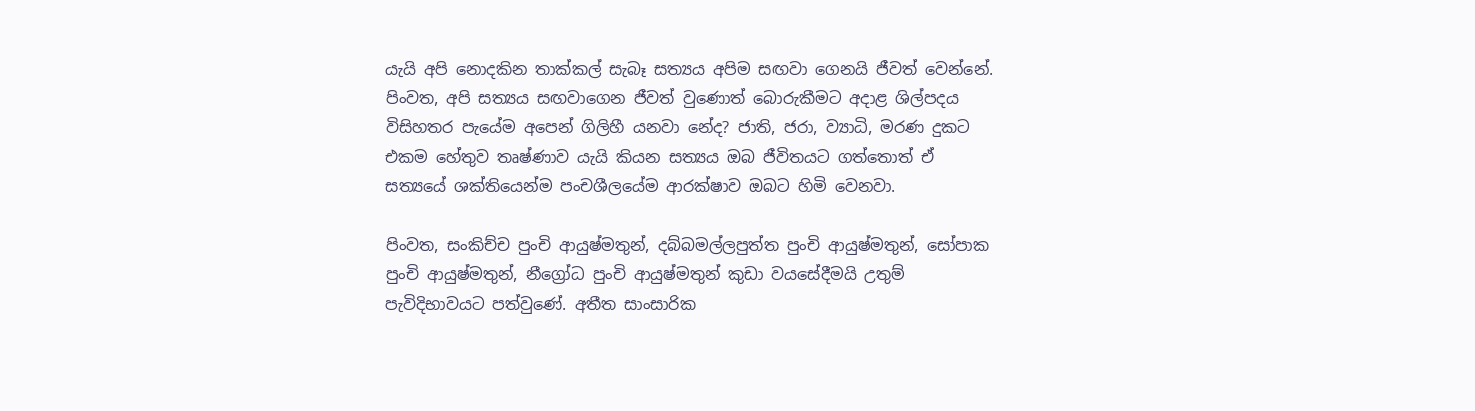යැයි අපි නොදකින තාක්කල් සැබෑ සත්‍යය අපිම සඟවා ගෙනයි ජීවත් වෙන්නේ. පිංවත, අපි සත්‍යය සඟවාගෙන ජීවත් වුණොත් බොරුකීමට අදාළ ශිල්පදය විසිහතර පැයේම අපෙන් ගිලිහී යනවා නේද? ජාති, ජරා, ව්‍යාධි, මරණ දුකට එකම හේතුව තෘෂ්ණාව යැයි කියන සත්‍යය ඔබ ජීවිතයට ගත්තොත් ඒ සත්‍යයේ ශක්තියෙන්ම පංචශීලයේම ආරක්ෂාව ඔබට හිමි වෙනවා.

පිංවත, සංකිච්ච පුංචි ආයුෂ්මතුන්, දබ්බමල්ලපුත්ත පුංචි ආයුෂ්මතුන්, සෝපාක පුංචි ආයුෂ්මතුන්, නීග්‍රෝධ පුංචි ආයුෂ්මතුන් කුඩා වයසේදීමයි උතුම් පැවිදිභාවයට පත්වුණේ. අතීත සාංසාරික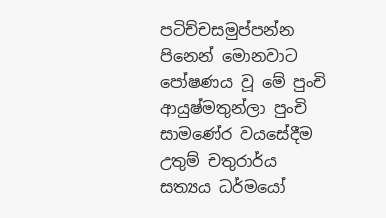පටිච්චසමුප්පන්න පිනෙන් මොනවාට පෝෂණය වූ මේ පුංචි ආයුෂ්මතුන්ලා පුංචි සාමණේර වයසේදීම උතුම් චතුරාර්ය සත්‍යය ධර්මයෝ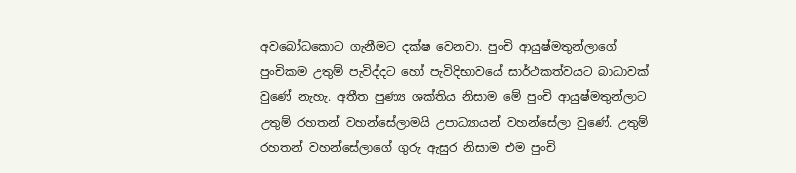අවබෝධකොට ගැනීමට දක්ෂ වෙනවා. පුංචි ආයුෂ්මතුන්ලාගේ පුංචිකම උතුම් පැවිද්දට හෝ පැවිදිභාවයේ සාර්ථකත්වයට බාධාවක් වුණේ නැහැ. අතීත පුණ්‍ය ශක්තිය නිසාම මේ පුංචි ආයුෂ්මතුන්ලාට උතුම් රහතන් වහන්සේලාමයි උපාධ්‍යායන් වහන්සේලා වුණේ. උතුම් රහතන් වහන්සේලාගේ ගුරු ඇසුර නිසාම එම පුංචි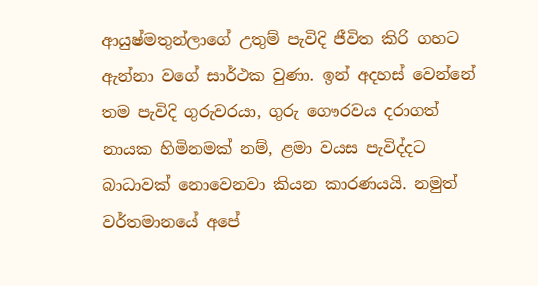ආයුෂ්මතුන්ලාගේ උතුම් පැවිදි ජීවිත කිරි ගහට ඇන්නා වගේ සාර්ථක වුණා. ඉන් අදහස් වෙන්නේ තම පැවිදි ගුරුවරයා, ගුරු ගෞරවය දරාගත් නායක හිමිනමක් නම්, ළමා වයස පැවිද්දට බාධාවක් නොවෙනවා කියන කාරණයයි. නමුත් වර්තමානයේ අපේ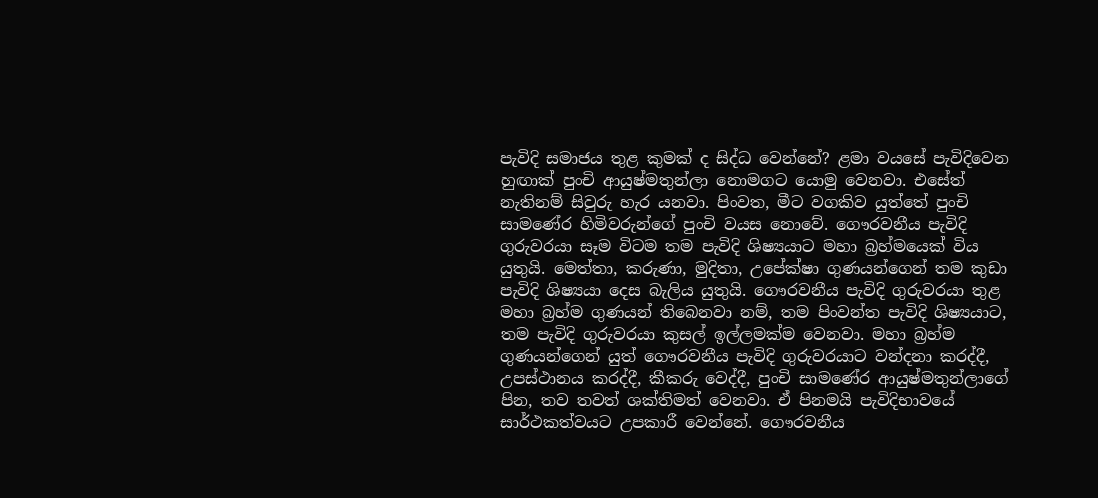පැවිදි සමාජය තුළ කුමක් ද සිද්ධ වෙන්නේ? ළමා වයසේ පැවිදිවෙන හුඟාක් පුංචි ආයුෂ්මතුන්ලා නොමගට යොමු වෙනවා. එසේත් නැතිනම් සිවුරු හැර යනවා. පිංවත, මීට වගකිව යුත්තේ පුංචි සාමණේර හිමිවරුන්ගේ පුංචි වයස නොවේ. ගෞරවනීය පැවිදි ගුරුවරයා සෑම විටම තම පැවිදි ශිෂ්‍යයාට මහා බ්‍රහ්මයෙක් විය යුතුයි. මෙත්තා, කරුණා, මුදිතා, උපේක්ෂා ගුණයන්ගෙන් තම කුඩා පැවිදි ශිෂ්‍යයා දෙස බැලිය යුතුයි. ගෞරවනීය පැවිදි ගුරුවරයා තුළ මහා බ්‍රහ්ම ගුණයන් තිබෙනවා නම්, තම පිංවන්ත පැවිදි ශිෂ්‍යයාට, තම පැවිදි ගුරුවරයා කුසල් ඉල්ලමක්ම වෙනවා. මහා බ්‍රහ්ම ගුණයන්ගෙන් යුත් ගෞරවනීය පැවිදි ගුරුවරයාට වන්දනා කරද්දී, උපස්ථානය කරද්දී, කීකරු වෙද්දී, පුංචි සාමණේර ආයුෂ්මතුන්ලාගේ පින, තව තවත් ශක්තිමත් වෙනවා. ඒ පිනමයි පැවිදිභාවයේ සාර්ථකත්වයට උපකාරී වෙන්නේ. ගෞරවනීය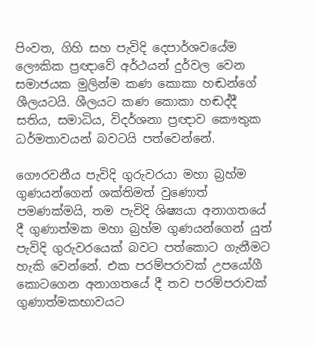පිංවත, ගිහි සහ පැවිදි දෙපාර්ශවයේම ලෞකික ප්‍රඥාවේ අර්ථයන් දුර්වල වෙන සමාජයක මුලින්ම කණ කොකා හඬන්ගේ ශීලයටයි. ශීලයට කණ කොකා හඬද්දී සතිය, සමාධිය, විදර්ශනා ප්‍රඥාව කෞතුක ධර්මතාවයන් බවටයි පත්වෙන්නේ.

ගෞරවනීය පැවිදි ගුරුවරයා මහා බ්‍රහ්ම ගුණයන්ගෙන් ශක්තිමත් වුණොත් පමණක්මයි, තම පැවිදි ශිෂ්‍යයා අනාගතයේ දී ගුණාත්මක මහා බ්‍රහ්ම ගුණයන්ගෙන් යුත් පැවිදි ගුරුවරයෙක් බවට පත්කොට ගැනීමට හැකි වෙන්නේ. එක පරම්පරාවක් උපයෝගී කොටගෙන අනාගතයේ දී තව පරම්පරාවක් ගුණාත්මකභාවයට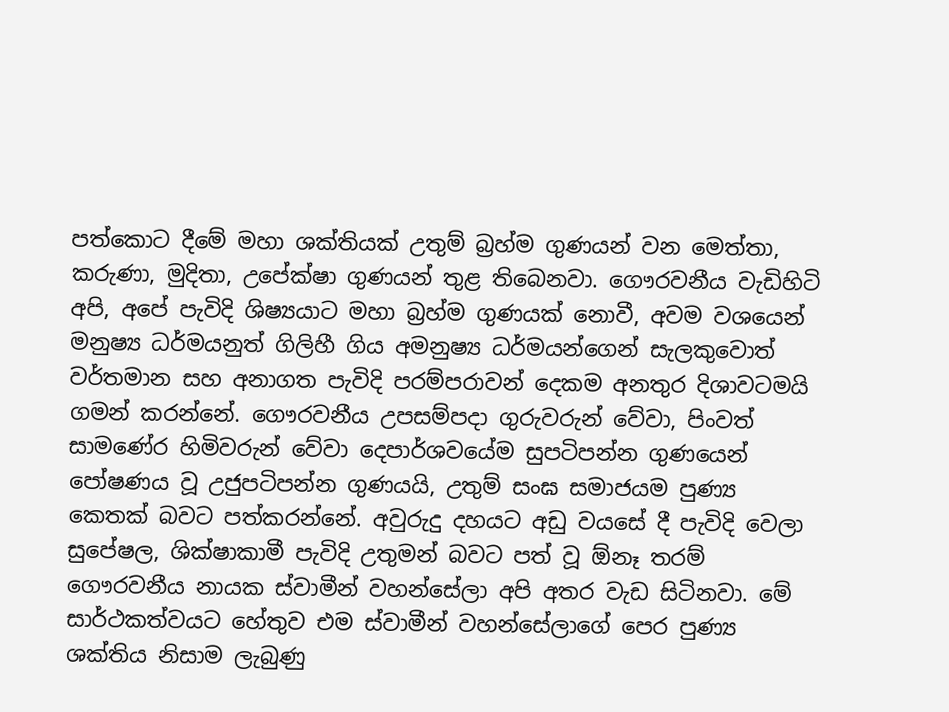පත්කොට දීමේ මහා ශක්තියක් උතුම් බ්‍රහ්ම ගුණයන් වන මෙත්තා, කරුණා, මුදිතා, උපේක්ෂා ගුණයන් තුළ තිබෙනවා. ගෞරවනීය වැඩිහිටි අපි, අපේ පැවිදි ශිෂ්‍යයාට මහා බ්‍රහ්ම ගුණයක් නොවී, අවම වශයෙන් මනුෂ්‍ය ධර්මයනුත් ගිලිහී ගිය අමනුෂ්‍ය ධර්මයන්ගෙන් සැලකුවොත් වර්තමාන සහ අනාගත පැවිදි පරම්පරාවන් දෙකම අනතුර දිශාවටමයි ගමන් කරන්නේ. ගෞරවනීය උපසම්පදා ගුරුවරුන් වේවා, පිංවත් සාමණේර හිමිවරුන් වේවා දෙපාර්ශවයේම සුපටිපන්න ගුණයෙන් පෝෂණය වූ උජුපටිපන්න ගුණයයි, උතුම් සංඝ සමාජයම පුණ්‍ය කෙතක් බවට පත්කරන්නේ. අවුරුදු දහයට අඩු වයසේ දී පැවිදි වෙලා සුපේෂල, ශික්ෂාකාමී පැවිදි උතුමන් බවට පත් වූ ඕනෑ තරම් ගෞරවනීය නායක ස්වාමීන් වහන්සේලා අපි අතර වැඩ සිටිනවා. මේ සාර්ථකත්වයට හේතුව එම ස්වාමීන් වහන්සේලාගේ පෙර පුණ්‍ය ශක්තිය නිසාම ලැබුණු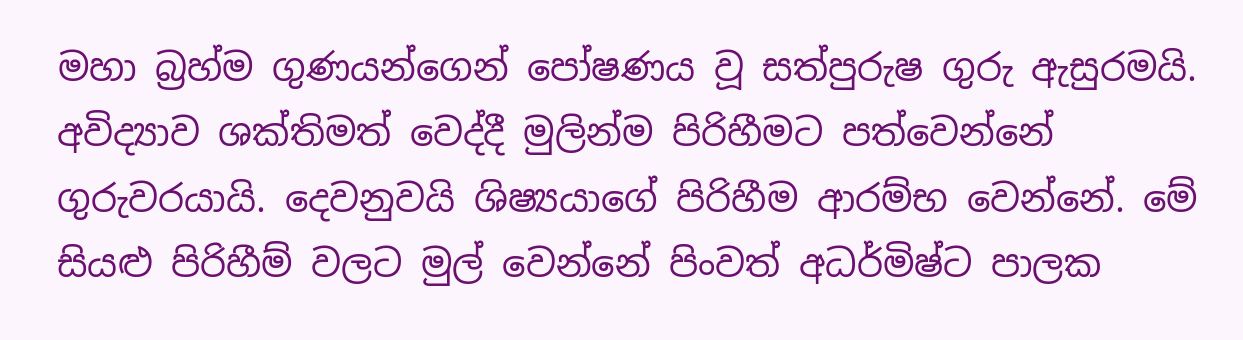මහා බ්‍රහ්ම ගුණයන්ගෙන් පෝෂණය වූ සත්පුරුෂ ගුරු ඇසුරමයි. අවිද්‍යාව ශක්තිමත් වෙද්දී මුලින්ම පිරිහීමට පත්වෙන්නේ ගුරුවරයායි. දෙවනුවයි ශිෂ්‍යයාගේ පිරිහීම ආරම්භ වෙන්නේ. මේ සියළු පිරිහීම් වලට මුල් වෙන්නේ පිංවත් අධර්මිෂ්ට පාලක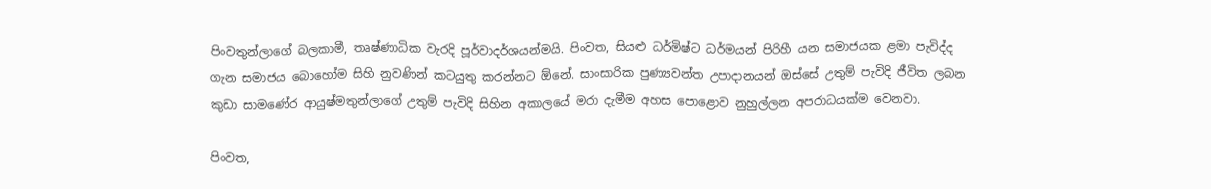පිංවතුන්ලාගේ බලකාමී, තෘෂ්ණාධික වැරදි පූර්වාදර්ශයන්මයි. පිංවත, සියළු ධර්මිෂ්ට ධර්මයන් පිරිහී යන සමාජයක ළමා පැවිද්ද ගැන සමාජය බොහෝම සිහි නුවණින් කටයුතු කරන්නට ඕනේ. සාංසාරික පුණ්‍යවන්ත උපාදානයන් ඔස්සේ උතුම් පැවිදි ජීවිත ලබන කුඩා සාමණේර ආයුෂ්මතුන්ලාගේ උතුම් පැවිදි සිහින අකාලයේ මරා දැමීම අහස පොළොව නුහුල්ලන අපරාධයක්ම වෙනවා.

පිංවත,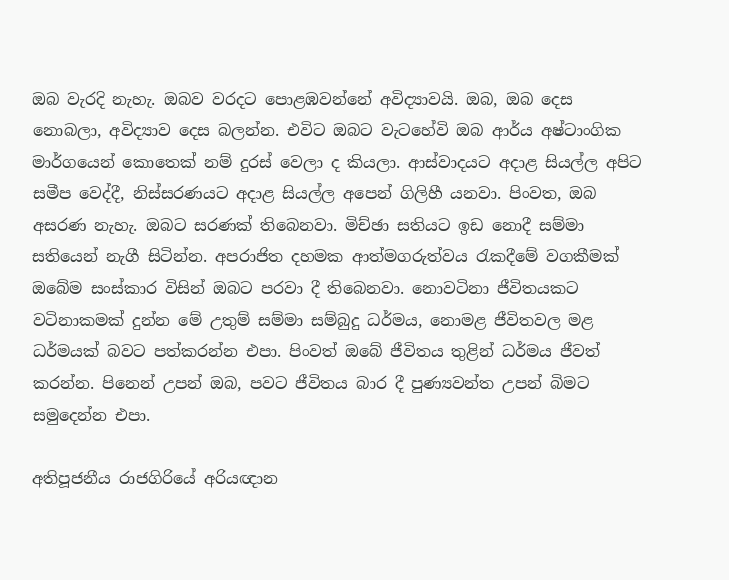ඔබ වැරදි නැහැ. ඔබව වරදට පොළඹවන්නේ අවිද්‍යාවයි. ඔබ, ඔබ දෙස නොබලා, අවිද්‍යාව දෙස බලන්න. එවිට ඔබට වැටහේවි ඔබ ආර්ය අෂ්ටාංගික මාර්ගයෙන් කොතෙක් නම් දුරස් වෙලා ද කියලා. ආස්වාදයට අදාළ සියල්ල අපිට සමීප වෙද්දී, නිස්සරණයට අදාළ සියල්ල අපෙන් ගිලිහී යනවා. පිංවත, ඔබ අසරණ නැහැ. ඔබට සරණක් තිබෙනවා. මිච්ඡා සතියට ඉඩ නොදී සම්මා සතියෙන් නැගී සිටින්න. අපරාජිත දහමක ආත්මගරුත්වය රැකදීමේ වගකීමක් ඔබේම සංස්කාර විසින් ඔබට පරවා දී තිබෙනවා. නොවටිනා ජීවිතයකට වටිනාකමක් දුන්න මේ උතුම් සම්මා සම්බුදු ධර්මය, නොමළ ජීවිතවල මළ ධර්මයක් බවට පත්කරන්න එපා. පිංවත් ඔබේ ජීවිතය තුළින් ධර්මය ජීවත් කරන්න. පිනෙන් උපන් ඔබ, පවට ජීවිතය බාර දී පුණ්‍යවන්ත උපන් බිමට සමුදෙන්න එපා.

අතිපූජනීය රාජගිරියේ අරියඥාන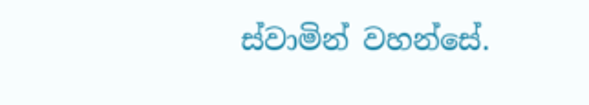ස්වාමින් වහන්සේ.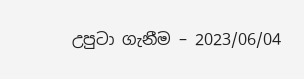උපුටා ගැනීම – 2023/06/04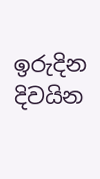ඉරුදින දිවයින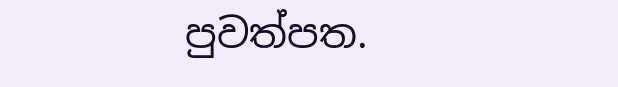පුවත්පත.